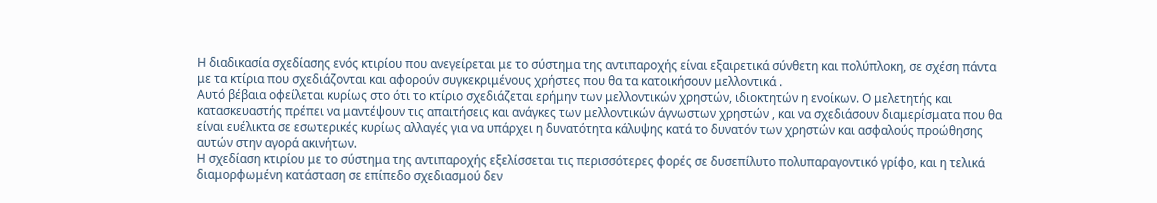Η διαδικασία σχεδίασης ενός κτιρίου που ανεγείρεται με το σύστημα της αντιπαροχής είναι εξαιρετικά σύνθετη και πολύπλοκη, σε σχέση πάντα με τα κτίρια που σχεδιάζονται και αφορούν συγκεκριμένους χρήστες που θα τα κατοικήσουν μελλοντικά .
Αυτό βέβαια οφείλεται κυρίως στο ότι το κτίριο σχεδιάζεται ερήμην των μελλοντικών χρηστών, ιδιοκτητών η ενοίκων. Ο μελετητής και κατασκευαστής πρέπει να μαντέψουν τις απαιτήσεις και ανάγκες των μελλοντικών άγνωστων χρηστών , και να σχεδιάσουν διαμερίσματα που θα είναι ευέλικτα σε εσωτερικές κυρίως αλλαγές για να υπάρχει η δυνατότητα κάλυψης κατά το δυνατόν των χρηστών και ασφαλούς προώθησης αυτών στην αγορά ακινήτων.
Η σχεδίαση κτιρίου με το σύστημα της αντιπαροχής εξελίσσεται τις περισσότερες φορές σε δυσεπίλυτο πολυπαραγοντικό γρίφο, και η τελικά διαμορφωμένη κατάσταση σε επίπεδο σχεδιασμού δεν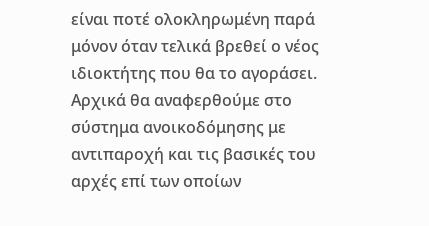είναι ποτέ ολοκληρωμένη παρά μόνον όταν τελικά βρεθεί ο νέος ιδιοκτήτης που θα το αγοράσει.
Αρχικά θα αναφερθούμε στο σύστημα ανοικοδόμησης με αντιπαροχή και τις βασικές του αρχές επί των οποίων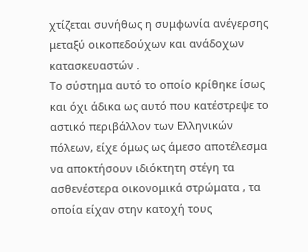χτίζεται συνήθως η συμφωνία ανέγερσης μεταξύ οικοπεδούχων και ανάδοχων κατασκευαστών .
Το σύστημα αυτό το οποίο κρίθηκε ίσως και όχι άδικα ως αυτό που κατέστρεψε το αστικό περιβάλλον των Ελληνικών πόλεων, είχε όμως ως άμεσο αποτέλεσμα να αποκτήσουν ιδιόκτητη στέγη τα ασθενέστερα οικονομικά στρώματα , τα οποία είχαν στην κατοχή τους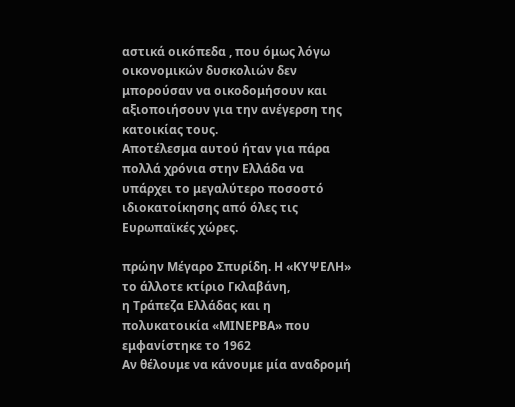αστικά οικόπεδα , που όμως λόγω οικονομικών δυσκολιών δεν μπορούσαν να οικοδομήσουν και αξιοποιήσουν για την ανέγερση της κατοικίας τους.
Αποτέλεσμα αυτού ήταν για πάρα πολλά χρόνια στην Ελλάδα να υπάρχει το μεγαλύτερο ποσοστό ιδιοκατοίκησης από όλες τις Ευρωπαϊκές χώρες.

πρώην Μέγαρο Σπυρίδη. Η «ΚΥΨΕΛΗ» το άλλοτε κτίριο Γκλαβάνη,
η Τράπεζα Ελλάδας και η πολυκατοικία «ΜΙΝΕΡΒΑ» που εμφανίστηκε το 1962
Αν θέλουμε να κάνουμε μία αναδρομή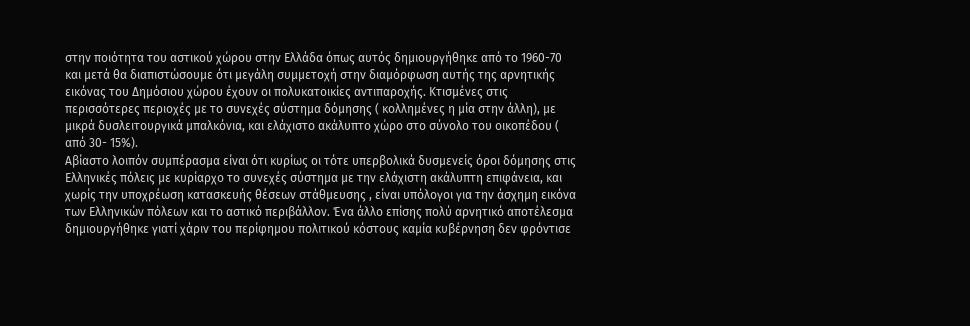στην ποιότητα του αστικού χώρου στην Ελλάδα όπως αυτός δημιουργήθηκε από το 1960-70 και μετά θα διαπιστώσουμε ότι μεγάλη συμμετοχή στην διαμόρφωση αυτής της αρνητικής εικόνας του Δημόσιου χώρου έχουν οι πολυκατοικίες αντιπαροχής. Κτισμένες στις περισσότερες περιοχές με το συνεχές σύστημα δόμησης ( κολλημένες η μία στην άλλη), με μικρά δυσλειτουργικά μπαλκόνια, και ελάχιστο ακάλυπτο χώρο στο σύνολο του οικοπέδου ( από 30- 15%).
Αβίαστο λοιπόν συμπέρασμα είναι ότι κυρίως οι τότε υπερβολικά δυσμενείς όροι δόμησης στις Ελληνικές πόλεις με κυρίαρχο το συνεχές σύστημα με την ελάχιστη ακάλυπτη επιφάνεια, και χωρίς την υποχρέωση κατασκευής θέσεων στάθμευσης , είναι υπόλογοι για την άσχημη εικόνα των Ελληνικών πόλεων και το αστικό περιβάλλον. Ένα άλλο επίσης πολύ αρνητικό αποτέλεσμα δημιουργήθηκε γιατί χάριν του περίφημου πολιτικού κόστους καμία κυβέρνηση δεν φρόντισε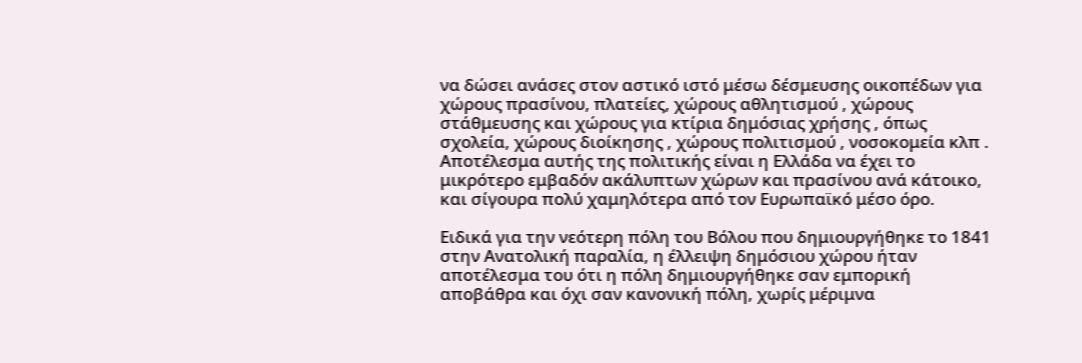να δώσει ανάσες στον αστικό ιστό μέσω δέσμευσης οικοπέδων για χώρους πρασίνου, πλατείες, χώρους αθλητισμού , χώρους στάθμευσης και χώρους για κτίρια δημόσιας χρήσης , όπως σχολεία, χώρους διοίκησης , χώρους πολιτισμού , νοσοκομεία κλπ . Αποτέλεσμα αυτής της πολιτικής είναι η Ελλάδα να έχει το μικρότερο εμβαδόν ακάλυπτων χώρων και πρασίνου ανά κάτοικο, και σίγουρα πολύ χαμηλότερα από τον Ευρωπαϊκό μέσο όρο.

Ειδικά για την νεότερη πόλη του Βόλου που δημιουργήθηκε το 1841 στην Ανατολική παραλία, η έλλειψη δημόσιου χώρου ήταν αποτέλεσμα του ότι η πόλη δημιουργήθηκε σαν εμπορική αποβάθρα και όχι σαν κανονική πόλη, χωρίς μέριμνα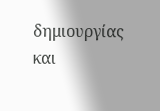δημιουργίας και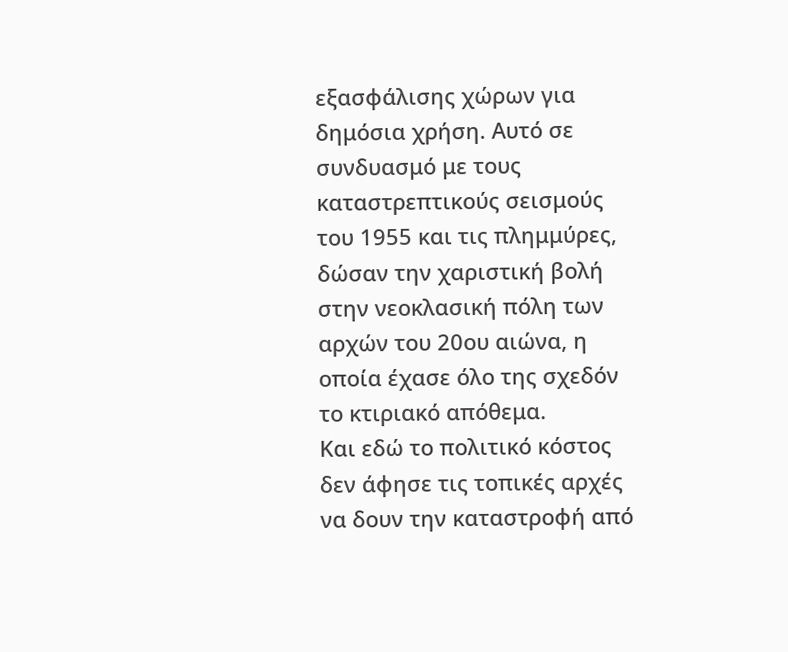εξασφάλισης χώρων για δημόσια χρήση. Αυτό σε συνδυασμό με τους καταστρεπτικούς σεισμούς του 1955 και τις πλημμύρες, δώσαν την χαριστική βολή στην νεοκλασική πόλη των αρχών του 20ου αιώνα, η οποία έχασε όλο της σχεδόν το κτιριακό απόθεμα.
Και εδώ το πολιτικό κόστος δεν άφησε τις τοπικές αρχές να δουν την καταστροφή από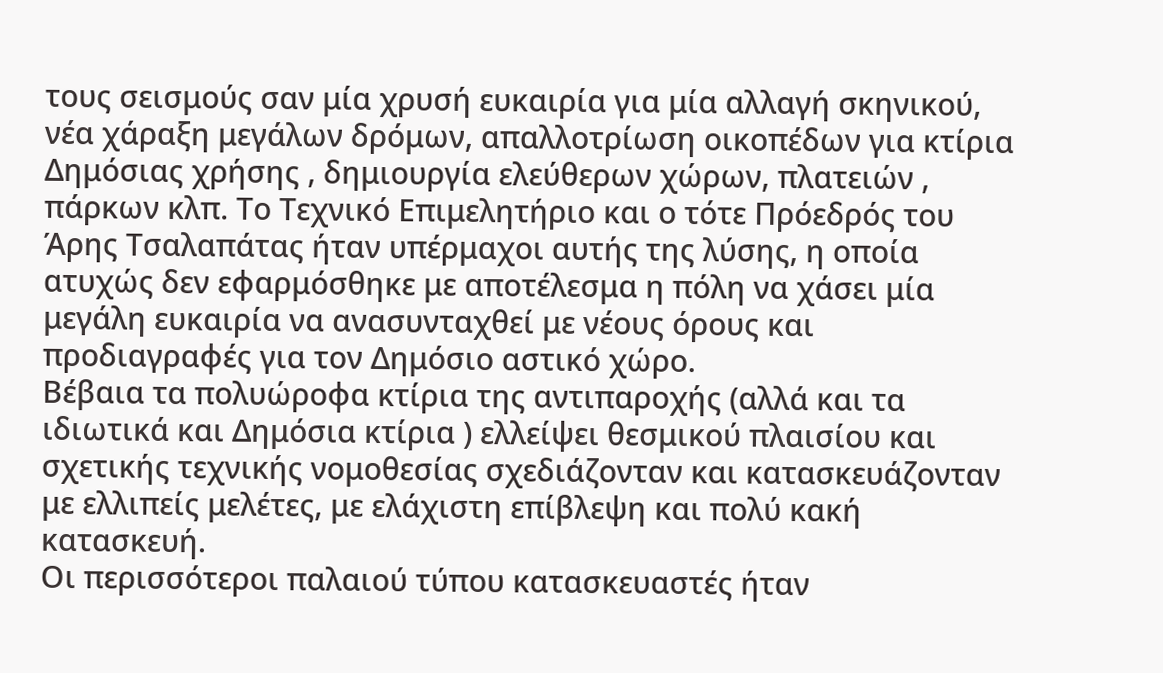τους σεισμούς σαν μία χρυσή ευκαιρία για μία αλλαγή σκηνικού, νέα χάραξη μεγάλων δρόμων, απαλλοτρίωση οικοπέδων για κτίρια Δημόσιας χρήσης , δημιουργία ελεύθερων χώρων, πλατειών , πάρκων κλπ. Το Τεχνικό Επιμελητήριο και ο τότε Πρόεδρός του Άρης Τσαλαπάτας ήταν υπέρμαχοι αυτής της λύσης, η οποία ατυχώς δεν εφαρμόσθηκε με αποτέλεσμα η πόλη να χάσει μία μεγάλη ευκαιρία να ανασυνταχθεί με νέους όρους και προδιαγραφές για τον Δημόσιο αστικό χώρο.
Βέβαια τα πολυώροφα κτίρια της αντιπαροχής (αλλά και τα ιδιωτικά και Δημόσια κτίρια ) ελλείψει θεσμικού πλαισίου και σχετικής τεχνικής νομοθεσίας σχεδιάζονταν και κατασκευάζονταν με ελλιπείς μελέτες, με ελάχιστη επίβλεψη και πολύ κακή κατασκευή.
Οι περισσότεροι παλαιού τύπου κατασκευαστές ήταν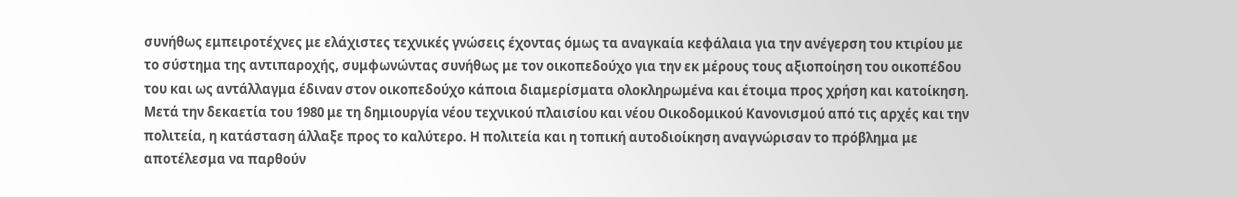συνήθως εμπειροτέχνες με ελάχιστες τεχνικές γνώσεις έχοντας όμως τα αναγκαία κεφάλαια για την ανέγερση του κτιρίου με το σύστημα της αντιπαροχής, συμφωνώντας συνήθως με τον οικοπεδούχο για την εκ μέρους τους αξιοποίηση του οικοπέδου του και ως αντάλλαγμα έδιναν στον οικοπεδούχο κάποια διαμερίσματα ολοκληρωμένα και έτοιμα προς χρήση και κατοίκηση.
Μετά την δεκαετία του 1980 με τη δημιουργία νέου τεχνικού πλαισίου και νέου Οικοδομικού Κανονισμού από τις αρχές και την πολιτεία, η κατάσταση άλλαξε προς το καλύτερο. Η πολιτεία και η τοπική αυτοδιοίκηση αναγνώρισαν το πρόβλημα με αποτέλεσμα να παρθούν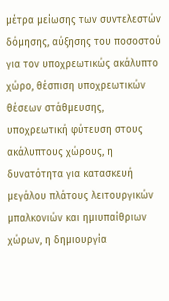μέτρα μείωσης των συντελεστών δόμησης, αύξησης του ποσοστού για τον υποχρεωτικώς ακάλυπτο χώρο, θέσπιση υποχρεωτικών θέσεων στάθμευσης, υποχρεωτική φύτευση στους ακάλυπτους χώρους, η δυνατότητα για κατασκευή μεγάλου πλάτους λειτουργικών μπαλκονιών και ημιυπαίθριων χώρων, η δημιουργία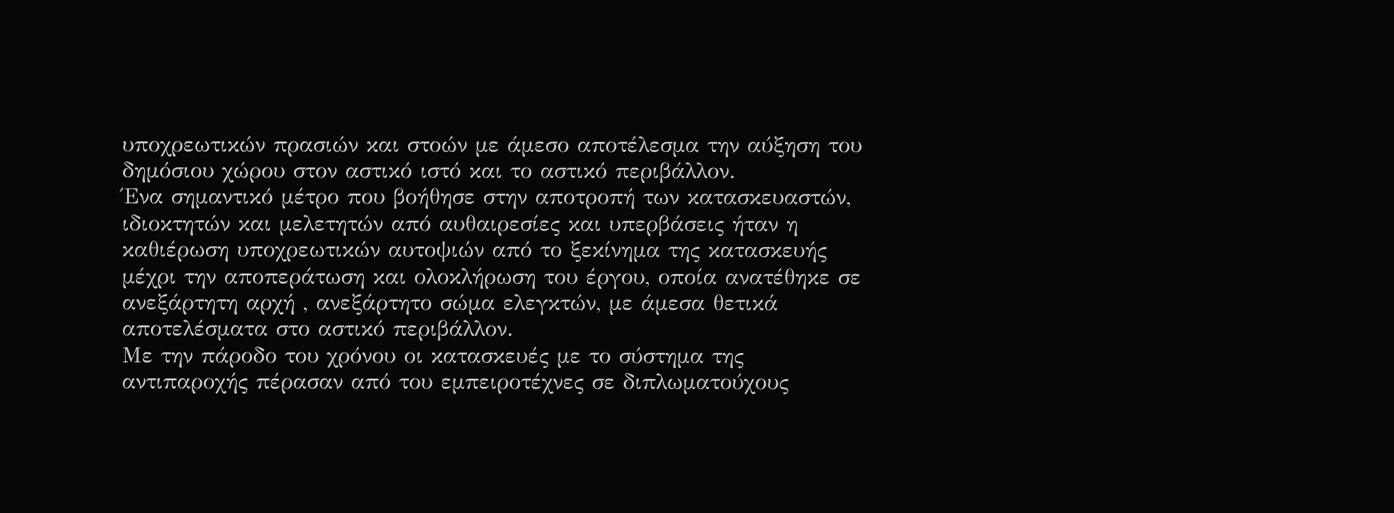υποχρεωτικών πρασιών και στοών με άμεσο αποτέλεσμα την αύξηση του δημόσιου χώρου στον αστικό ιστό και το αστικό περιβάλλον.
Ένα σημαντικό μέτρο που βοήθησε στην αποτροπή των κατασκευαστών, ιδιοκτητών και μελετητών από αυθαιρεσίες και υπερβάσεις ήταν η καθιέρωση υποχρεωτικών αυτοψιών από το ξεκίνημα της κατασκευής μέχρι την αποπεράτωση και ολοκλήρωση του έργου, οποία ανατέθηκε σε ανεξάρτητη αρχή , ανεξάρτητο σώμα ελεγκτών, με άμεσα θετικά αποτελέσματα στο αστικό περιβάλλον.
Με την πάροδο του χρόνου οι κατασκευές με το σύστημα της αντιπαροχής πέρασαν από του εμπειροτέχνες σε διπλωματούχους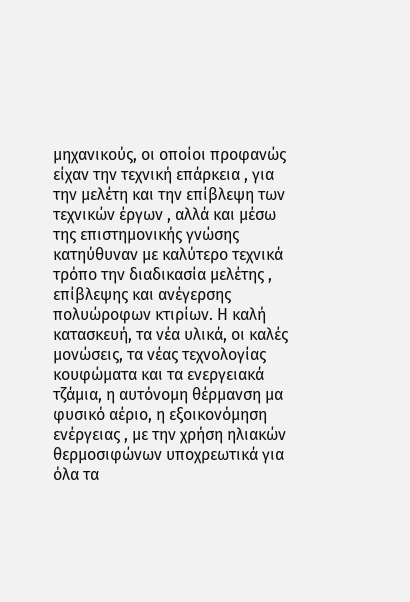μηχανικούς, οι οποίοι προφανώς είχαν την τεχνική επάρκεια , για την μελέτη και την επίβλεψη των τεχνικών έργων , αλλά και μέσω της επιστημονικής γνώσης κατηύθυναν με καλύτερο τεχνικά τρόπο την διαδικασία μελέτης , επίβλεψης και ανέγερσης πολυώροφων κτιρίων. Η καλή κατασκευή, τα νέα υλικά, οι καλές μονώσεις, τα νέας τεχνολογίας κουφώματα και τα ενεργειακά τζάμια, η αυτόνομη θέρμανση μα φυσικό αέριο, η εξοικονόμηση ενέργειας , με την χρήση ηλιακών θερμοσιφώνων υποχρεωτικά για όλα τα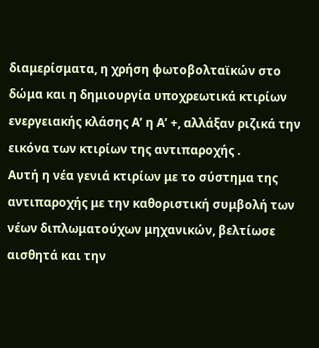διαμερίσματα, η χρήση φωτοβολταϊκών στο δώμα και η δημιουργία υποχρεωτικά κτιρίων ενεργειακής κλάσης Α’ η Α’ +, αλλάξαν ριζικά την εικόνα των κτιρίων της αντιπαροχής .
Αυτή η νέα γενιά κτιρίων με το σύστημα της αντιπαροχής με την καθοριστική συμβολή των νέων διπλωματούχων μηχανικών, βελτίωσε αισθητά και την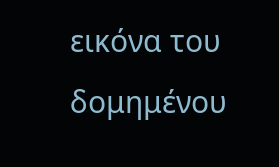εικόνα του δομημένου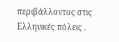περιβάλλοντος στις Ελληνικές πόλεις .